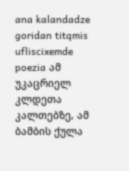ana kalandadze goridan titqmis ufliscixemde poezia ამ უკაცრიელ კლდეთა კალთებზე, ამ ბამბის ქულა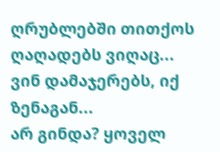ღრუბლებში თითქოს ღაღადებს ვიღაც... ვინ დამაჯერებს, იქ ზენაგან...
არ გინდა? ყოველ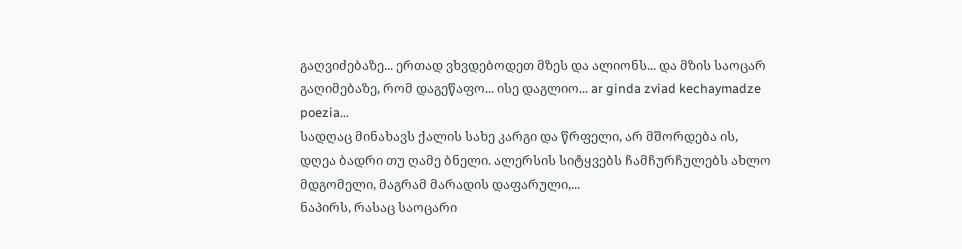გაღვიძებაზე... ერთად ვხვდებოდეთ მზეს და ალიონს... და მზის საოცარ გაღიმებაზე, რომ დაგეწაფო... ისე დაგლიო... ar ginda zviad kechaymadze poezia...
სადღაც მინახავს ქალის სახე კარგი და წრფელი, არ მშორდება ის, დღეა ბადრი თუ ღამე ბნელი. ალერსის სიტყვებს ჩამჩურჩულებს ახლო მდგომელი, მაგრამ მარადის დაფარული,...
ნაპირს, რასაც საოცარი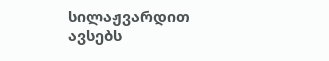სილაჟვარდით ავსებს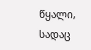წყალი, სადაც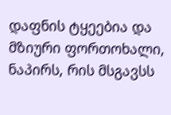დაფნის ტყეებია და მზიური ფორთოხალი, ნაპირს, რის მსგავსს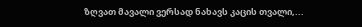ზღვათ მავალი ვერსად ნახავს კაცის თვალი,...